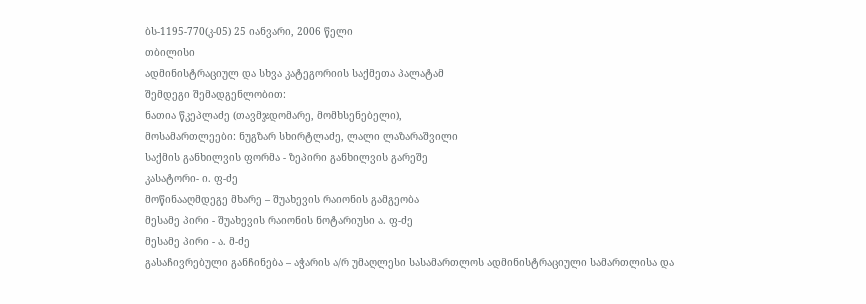ბს-1195-770(კ-05) 25 იანვარი, 2006 წელი
თბილისი
ადმინისტრაციულ და სხვა კატეგორიის საქმეთა პალატამ
შემდეგი შემადგენლობით:
ნათია წკეპლაძე (თავმჯდომარე, მომხსენებელი),
მოსამართლეები: ნუგზარ სხირტლაძე, ლალი ლაზარაშვილი
საქმის განხილვის ფორმა - ზეპირი განხილვის გარეშე
კასატორი- ი. ფ-ძე
მოწინააღმდეგე მხარე – შუახევის რაიონის გამგეობა
მესამე პირი - შუახევის რაიონის ნოტარიუსი ა. ფ-ძე
მესამე პირი - ა. მ-ძე
გასაჩივრებული განჩინება – აჭარის ა/რ უმაღლესი სასამართლოს ადმინისტრაციული სამართლისა და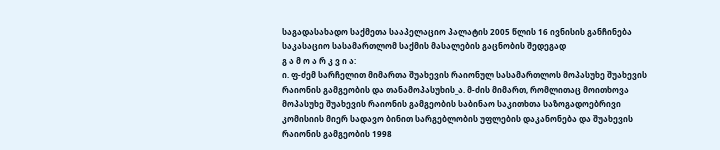საგადასახადო საქმეთა სააპელაციო პალატის 2005 წლის 16 ივნისის განჩინება
საკასაციო სასამართლომ საქმის მასალების გაცნობის შედეგად
გ ა მ ო ა რ კ ვ ი ა:
ი. ფ-ძემ სარჩელით მიმართა შუახევის რაიონულ სასამართლოს მოპასუხე შუახევის რაიონის გამგეობის და თანამოპასუხის_ა. მ-ძის მიმართ, რომლითაც მოითხოვა მოპასუხე შუახევის რაიონის გამგეობის საბინაო საკითხთა საზოგადოებრივი კომისიის მიერ სადავო ბინით სარგებლობის უფლების დაკანონება და შუახევის რაიონის გამგეობის 1998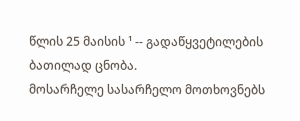წლის 25 მაისის ¹ -- გადაწყვეტილების ბათილად ცნობა.
მოსარჩელე სასარჩელო მოთხოვნებს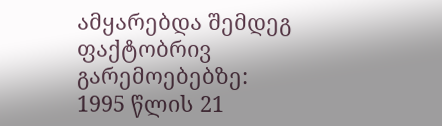ამყარებდა შემდეგ ფაქტობრივ გარემოებებზე:
1995 წლის 21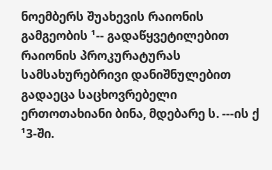ნოემბერს შუახევის რაიონის გამგეობის ¹-- გადაწყვეტილებით რაიონის პროკურატურას სამსახურებრივი დანიშნულებით გადაეცა საცხოვრებელი ერთოთახიანი ბინა, მდებარე ს. ---ის ქ ¹3-ში.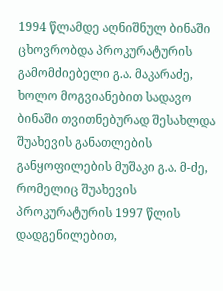1994 წლამდე აღნიშნულ ბინაში ცხოვრობდა პროკურატურის გამომძიებელი გ.ა. მაკარაძე, ხოლო მოგვიანებით სადავო ბინაში თვითნებურად შესახლდა შუახევის განათლების განყოფილების მუშაკი გ.ა. მ-ძე, რომელიც შუახევის პროკურატურის 1997 წლის დადგენილებით,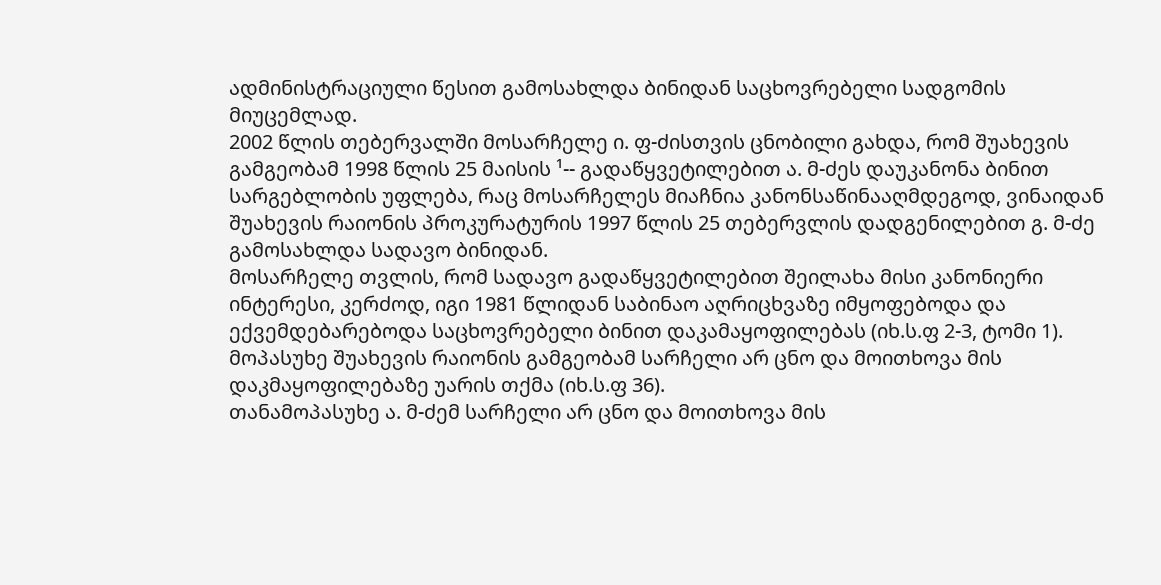ადმინისტრაციული წესით გამოსახლდა ბინიდან საცხოვრებელი სადგომის მიუცემლად.
2002 წლის თებერვალში მოსარჩელე ი. ფ-ძისთვის ცნობილი გახდა, რომ შუახევის გამგეობამ 1998 წლის 25 მაისის ¹-- გადაწყვეტილებით ა. მ-ძეს დაუკანონა ბინით სარგებლობის უფლება, რაც მოსარჩელეს მიაჩნია კანონსაწინააღმდეგოდ, ვინაიდან შუახევის რაიონის პროკურატურის 1997 წლის 25 თებერვლის დადგენილებით გ. მ-ძე გამოსახლდა სადავო ბინიდან.
მოსარჩელე თვლის, რომ სადავო გადაწყვეტილებით შეილახა მისი კანონიერი ინტერესი, კერძოდ, იგი 1981 წლიდან საბინაო აღრიცხვაზე იმყოფებოდა და ექვემდებარებოდა საცხოვრებელი ბინით დაკამაყოფილებას (იხ.ს.ფ 2-3, ტომი 1).
მოპასუხე შუახევის რაიონის გამგეობამ სარჩელი არ ცნო და მოითხოვა მის დაკმაყოფილებაზე უარის თქმა (იხ.ს.ფ 36).
თანამოპასუხე ა. მ-ძემ სარჩელი არ ცნო და მოითხოვა მის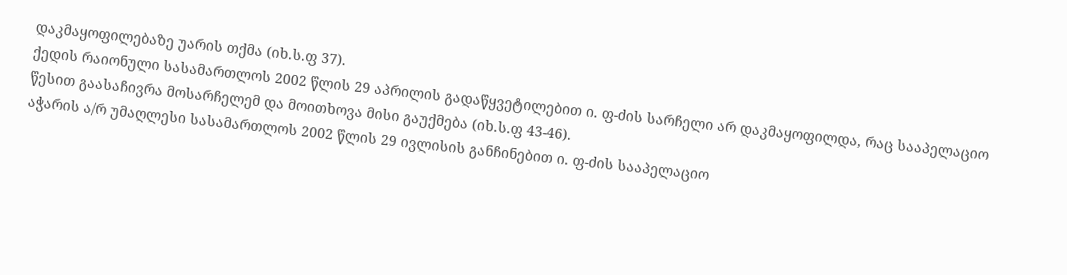დაკმაყოფილებაზე უარის თქმა (იხ.ს.ფ 37).
ქედის რაიონული სასამართლოს 2002 წლის 29 აპრილის გადაწყვეტილებით ი. ფ-ძის სარჩელი არ დაკმაყოფილდა, რაც სააპელაციო წესით გაასაჩივრა მოსარჩელემ და მოითხოვა მისი გაუქმება (იხ.ს.ფ 43-46).
აჭარის ა/რ უმაღლესი სასამართლოს 2002 წლის 29 ივლისის განჩინებით ი. ფ-ძის სააპელაციო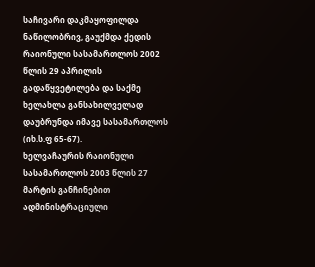საჩივარი დაკმაყოფილდა ნაწილობრივ, გაუქმდა ქედის რაიონული სასამართლოს 2002 წლის 29 აპრილის გადაწყვეტილება და საქმე ხელახლა განსახილველად დაუბრუნდა იმავე სასამართლოს (იხ.ს.ფ 65-67).
ხელვაჩაურის რაიონული სასამართლოს 2003 წლის 27 მარტის განჩინებით ადმინისტრაციული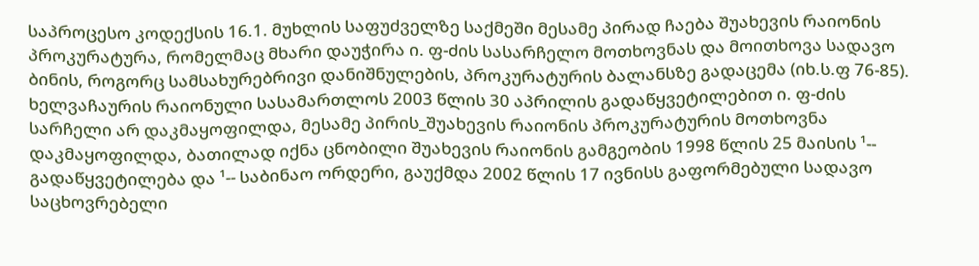საპროცესო კოდექსის 16.1. მუხლის საფუძველზე საქმეში მესამე პირად ჩაება შუახევის რაიონის პროკურატურა, რომელმაც მხარი დაუჭირა ი. ფ-ძის სასარჩელო მოთხოვნას და მოითხოვა სადავო ბინის, როგორც სამსახურებრივი დანიშნულების, პროკურატურის ბალანსზე გადაცემა (იხ.ს.ფ 76-85).
ხელვაჩაურის რაიონული სასამართლოს 2003 წლის 30 აპრილის გადაწყვეტილებით ი. ფ-ძის სარჩელი არ დაკმაყოფილდა, მესამე პირის_შუახევის რაიონის პროკურატურის მოთხოვნა დაკმაყოფილდა, ბათილად იქნა ცნობილი შუახევის რაიონის გამგეობის 1998 წლის 25 მაისის ¹-- გადაწყვეტილება და ¹-- საბინაო ორდერი, გაუქმდა 2002 წლის 17 ივნისს გაფორმებული სადავო საცხოვრებელი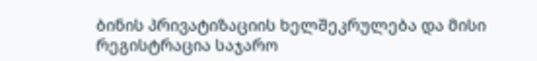ბინის პრივატიზაციის ხელშეკრულება და მისი რეგისტრაცია საჯარო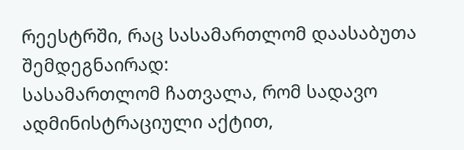რეესტრში, რაც სასამართლომ დაასაბუთა შემდეგნაირად:
სასამართლომ ჩათვალა, რომ სადავო ადმინისტრაციული აქტით,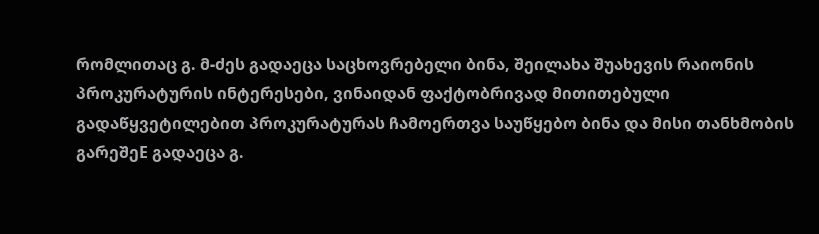რომლითაც გ. მ-ძეს გადაეცა საცხოვრებელი ბინა, შეილახა შუახევის რაიონის პროკურატურის ინტერესები, ვინაიდან ფაქტობრივად მითითებული გადაწყვეტილებით პროკურატურას ჩამოერთვა საუწყებო ბინა და მისი თანხმობის გარეშეE გადაეცა გ.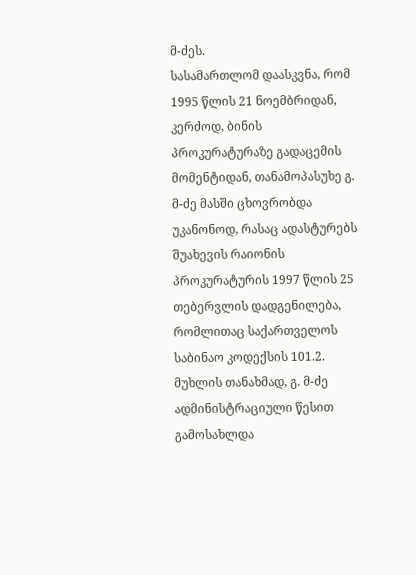მ-ძეს.
სასამართლომ დაასკვნა, რომ 1995 წლის 21 ნოემბრიდან, კერძოდ, ბინის პროკურატურაზე გადაცემის მომენტიდან, თანამოპასუხე გ. მ-ძე მასში ცხოვრობდა უკანონოდ, რასაც ადასტურებს შუახევის რაიონის პროკურატურის 1997 წლის 25 თებერვლის დადგენილება, რომლითაც საქართველოს საბინაო კოდექსის 101.2. მუხლის თანახმად, გ. მ-ძე ადმინისტრაციული წესით გამოსახლდა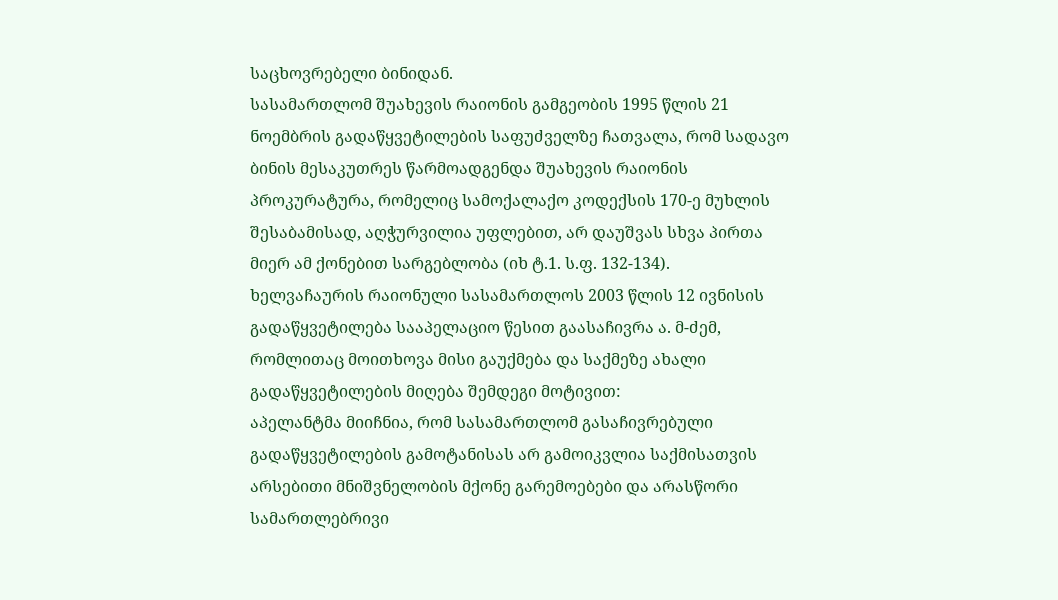საცხოვრებელი ბინიდან.
სასამართლომ შუახევის რაიონის გამგეობის 1995 წლის 21 ნოემბრის გადაწყვეტილების საფუძველზე ჩათვალა, რომ სადავო ბინის მესაკუთრეს წარმოადგენდა შუახევის რაიონის პროკურატურა, რომელიც სამოქალაქო კოდექსის 170-ე მუხლის შესაბამისად, აღჭურვილია უფლებით, არ დაუშვას სხვა პირთა მიერ ამ ქონებით სარგებლობა (იხ ტ.1. ს.ფ. 132-134).
ხელვაჩაურის რაიონული სასამართლოს 2003 წლის 12 ივნისის გადაწყვეტილება სააპელაციო წესით გაასაჩივრა ა. მ-ძემ, რომლითაც მოითხოვა მისი გაუქმება და საქმეზე ახალი გადაწყვეტილების მიღება შემდეგი მოტივით:
აპელანტმა მიიჩნია, რომ სასამართლომ გასაჩივრებული გადაწყვეტილების გამოტანისას არ გამოიკვლია საქმისათვის არსებითი მნიშვნელობის მქონე გარემოებები და არასწორი სამართლებრივი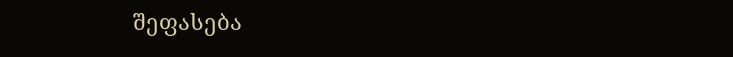შეფასება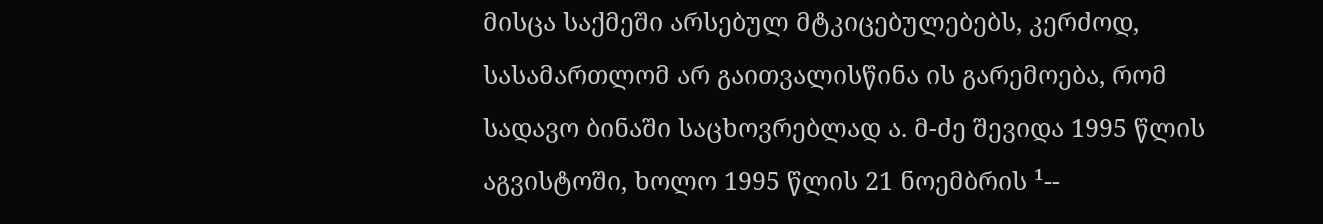მისცა საქმეში არსებულ მტკიცებულებებს, კერძოდ, სასამართლომ არ გაითვალისწინა ის გარემოება, რომ სადავო ბინაში საცხოვრებლად ა. მ-ძე შევიდა 1995 წლის აგვისტოში, ხოლო 1995 წლის 21 ნოემბრის ¹--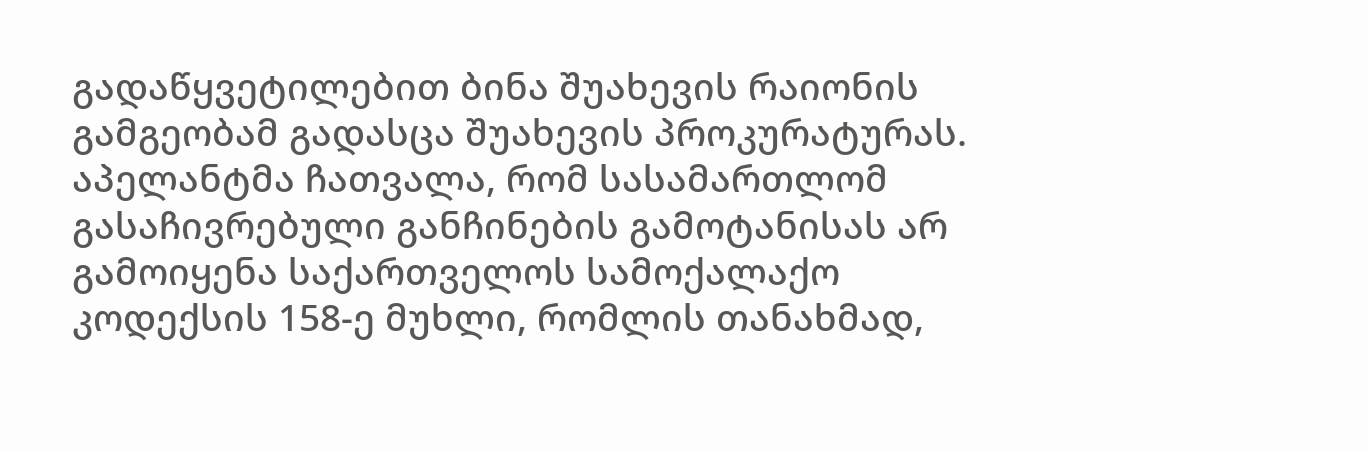გადაწყვეტილებით ბინა შუახევის რაიონის გამგეობამ გადასცა შუახევის პროკურატურას.
აპელანტმა ჩათვალა, რომ სასამართლომ გასაჩივრებული განჩინების გამოტანისას არ გამოიყენა საქართველოს სამოქალაქო კოდექსის 158-ე მუხლი, რომლის თანახმად,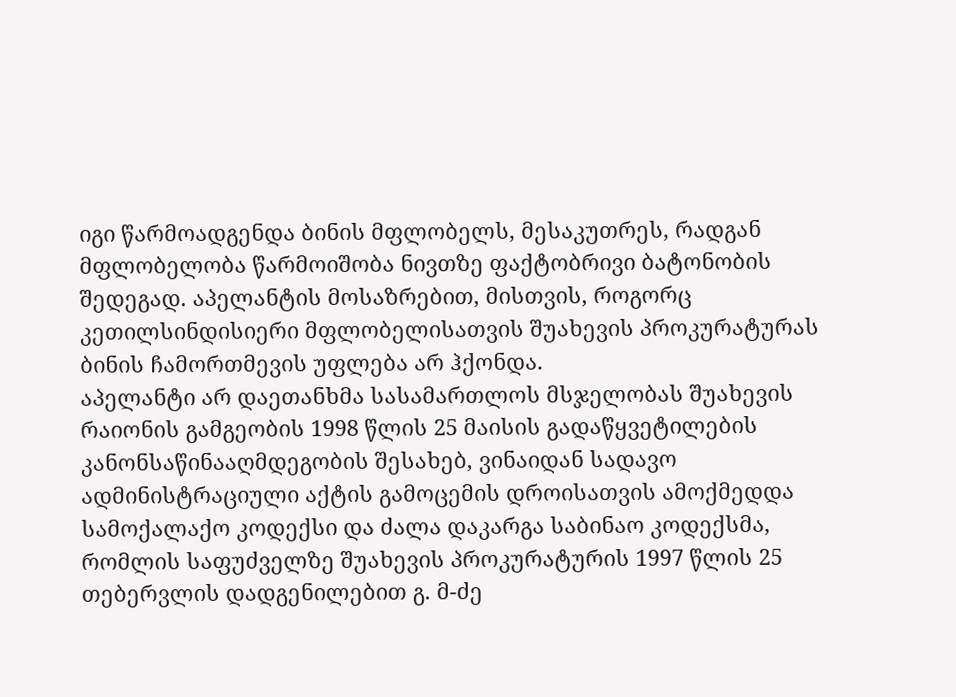იგი წარმოადგენდა ბინის მფლობელს, მესაკუთრეს, რადგან მფლობელობა წარმოიშობა ნივთზე ფაქტობრივი ბატონობის შედეგად. აპელანტის მოსაზრებით, მისთვის, როგორც კეთილსინდისიერი მფლობელისათვის შუახევის პროკურატურას ბინის ჩამორთმევის უფლება არ ჰქონდა.
აპელანტი არ დაეთანხმა სასამართლოს მსჯელობას შუახევის რაიონის გამგეობის 1998 წლის 25 მაისის გადაწყვეტილების კანონსაწინააღმდეგობის შესახებ, ვინაიდან სადავო ადმინისტრაციული აქტის გამოცემის დროისათვის ამოქმედდა სამოქალაქო კოდექსი და ძალა დაკარგა საბინაო კოდექსმა, რომლის საფუძველზე შუახევის პროკურატურის 1997 წლის 25 თებერვლის დადგენილებით გ. მ-ძე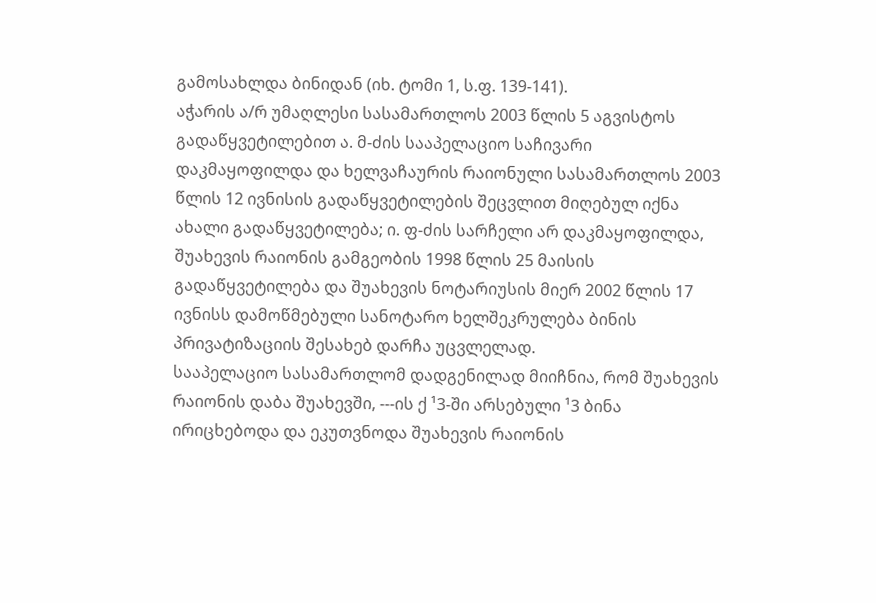გამოსახლდა ბინიდან (იხ. ტომი 1, ს.ფ. 139-141).
აჭარის ა/რ უმაღლესი სასამართლოს 2003 წლის 5 აგვისტოს გადაწყვეტილებით ა. მ-ძის სააპელაციო საჩივარი დაკმაყოფილდა და ხელვაჩაურის რაიონული სასამართლოს 2003 წლის 12 ივნისის გადაწყვეტილების შეცვლით მიღებულ იქნა ახალი გადაწყვეტილება; ი. ფ-ძის სარჩელი არ დაკმაყოფილდა, შუახევის რაიონის გამგეობის 1998 წლის 25 მაისის გადაწყვეტილება და შუახევის ნოტარიუსის მიერ 2002 წლის 17 ივნისს დამოწმებული სანოტარო ხელშეკრულება ბინის პრივატიზაციის შესახებ დარჩა უცვლელად.
სააპელაციო სასამართლომ დადგენილად მიიჩნია, რომ შუახევის რაიონის დაბა შუახევში, ---ის ქ ¹3-ში არსებული ¹3 ბინა ირიცხებოდა და ეკუთვნოდა შუახევის რაიონის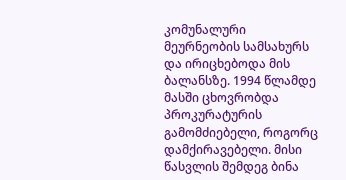კომუნალური მეურნეობის სამსახურს და ირიცხებოდა მის ბალანსზე. 1994 წლამდე მასში ცხოვრობდა პროკურატურის გამომძიებელი, როგორც დამქირავებელი. მისი წასვლის შემდეგ ბინა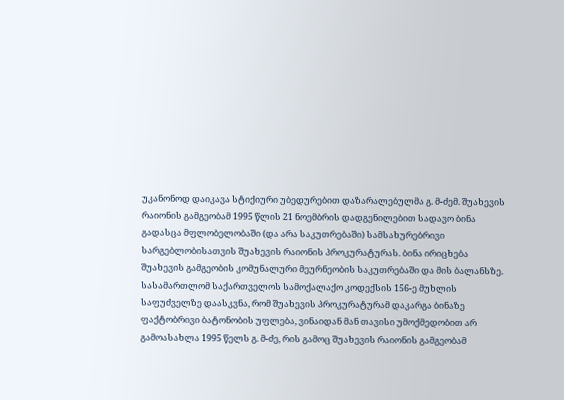უკანონოდ დაიკავა სტიქიური უბედურებით დაზარალებულმა გ. მ-ძემ. შუახევის რაიონის გამგეობამ 1995 წლის 21 ნოემბრის დადგენილებით სადავო ბინა გადასცა მფლობელობაში (და არა საკუთრებაში) სამსახურებრივი სარგებლობისათვის შუახევის რაიონის პროკურატურას. ბინა ირიცხება შუახევის გამგეობის კომუნალური მეურნეობის საკუთრებაში და მის ბალანსზე.
სასამართლომ საქართველოს სამოქალაქო კოდექსის 156-ე მუხლის საფუძველზე დაასკვნა, რომ შუახევის პროკურატურამ დაკარგა ბინაზე ფაქტობრივი ბატონობის უფლება, ვინაიდან მან თავისი უმოქმედობით არ გამოასახლა 1995 წელს გ. მ-ძე, რის გამოც შუახევის რაიონის გამგეობამ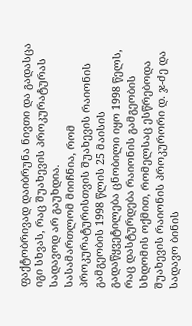ფაქტობრივად დაიბრუნა ნივთი და გადასცა იგი სხვას, რაც შუახევის პროკურატურას სადავოდ არ გაუხდია.
სასამართლომ მიიჩნია, რომ პროკურატურისთვის შუახევის რაიონის გამგეობის 1998 წლის 25 მაისის გადაწყვეტილება ცნობილი იყო 1998 წელს, რაც დასტურდება რაიონის გამგეობის სხდომის ოქმით, რომელსაც ესწრებოდა შუახევის რაიონის პროკურორი დ. ჯ-ძე და სადავო ბინის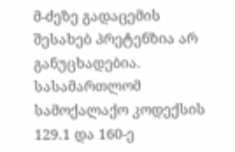მ-ძეზე გადაცემის შესახებ პრეტენზია არ განუცხადებია.
სასამართლომ სამოქალაქო კოდექსის 129.1 და 160-ე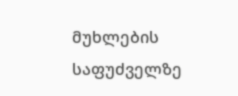მუხლების საფუძველზე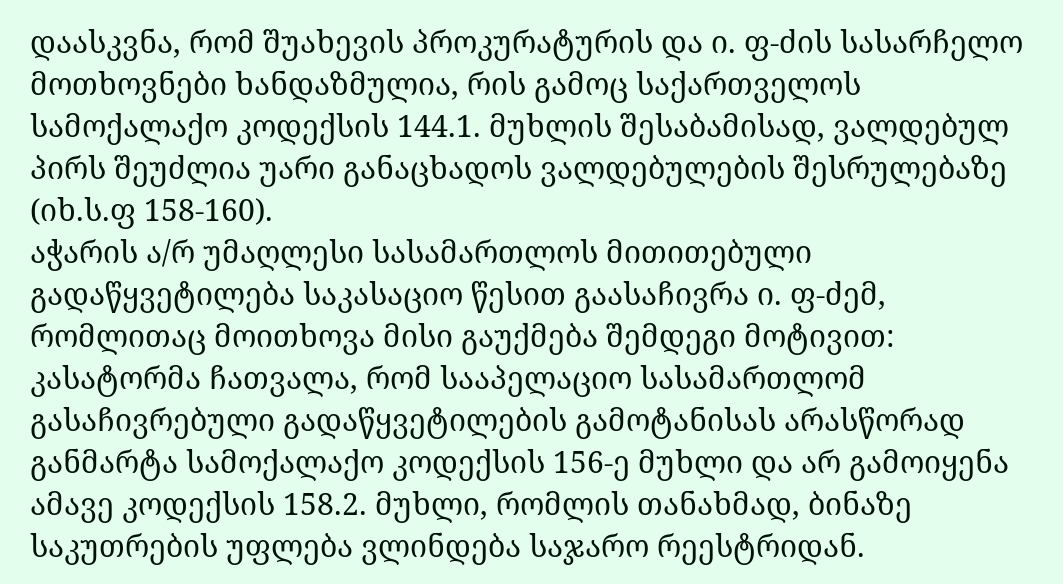დაასკვნა, რომ შუახევის პროკურატურის და ი. ფ-ძის სასარჩელო მოთხოვნები ხანდაზმულია, რის გამოც საქართველოს სამოქალაქო კოდექსის 144.1. მუხლის შესაბამისად, ვალდებულ პირს შეუძლია უარი განაცხადოს ვალდებულების შესრულებაზე (იხ.ს.ფ 158-160).
აჭარის ა/რ უმაღლესი სასამართლოს მითითებული გადაწყვეტილება საკასაციო წესით გაასაჩივრა ი. ფ-ძემ, რომლითაც მოითხოვა მისი გაუქმება შემდეგი მოტივით:
კასატორმა ჩათვალა, რომ სააპელაციო სასამართლომ გასაჩივრებული გადაწყვეტილების გამოტანისას არასწორად განმარტა სამოქალაქო კოდექსის 156-ე მუხლი და არ გამოიყენა ამავე კოდექსის 158.2. მუხლი, რომლის თანახმად, ბინაზე საკუთრების უფლება ვლინდება საჯარო რეესტრიდან.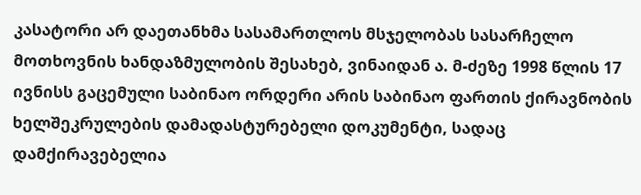კასატორი არ დაეთანხმა სასამართლოს მსჯელობას სასარჩელო მოთხოვნის ხანდაზმულობის შესახებ, ვინაიდან ა. მ-ძეზე 1998 წლის 17 ივნისს გაცემული საბინაო ორდერი არის საბინაო ფართის ქირავნობის ხელშეკრულების დამადასტურებელი დოკუმენტი, სადაც დამქირავებელია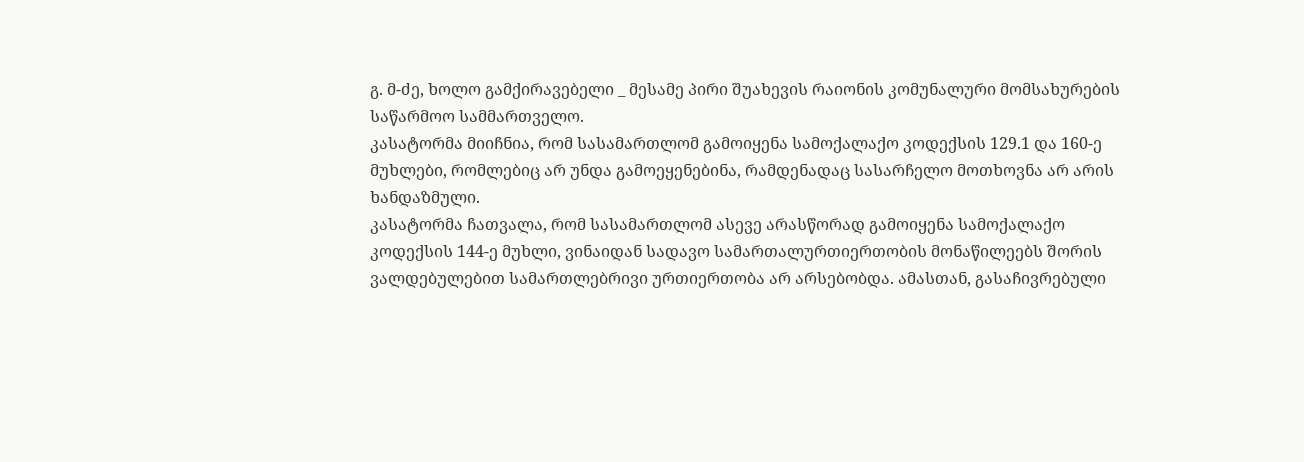გ. მ-ძე, ხოლო გამქირავებელი _ მესამე პირი შუახევის რაიონის კომუნალური მომსახურების საწარმოო სამმართველო.
კასატორმა მიიჩნია, რომ სასამართლომ გამოიყენა სამოქალაქო კოდექსის 129.1 და 160-ე მუხლები, რომლებიც არ უნდა გამოეყენებინა, რამდენადაც სასარჩელო მოთხოვნა არ არის ხანდაზმული.
კასატორმა ჩათვალა, რომ სასამართლომ ასევე არასწორად გამოიყენა სამოქალაქო კოდექსის 144-ე მუხლი, ვინაიდან სადავო სამართალურთიერთობის მონაწილეებს შორის ვალდებულებით სამართლებრივი ურთიერთობა არ არსებობდა. ამასთან, გასაჩივრებული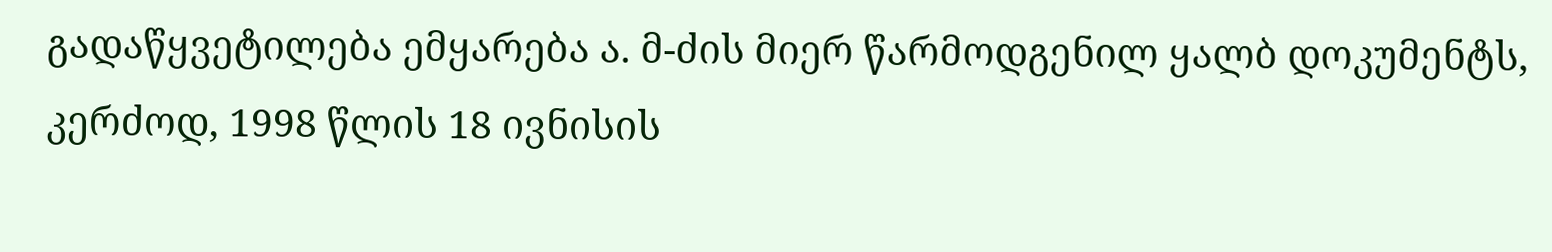გადაწყვეტილება ემყარება ა. მ-ძის მიერ წარმოდგენილ ყალბ დოკუმენტს, კერძოდ, 1998 წლის 18 ივნისის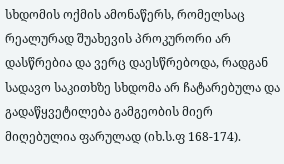სხდომის ოქმის ამონაწერს, რომელსაც რეალურად შუახევის პროკურორი არ დასწრებია და ვერც დაესწრებოდა, რადგან სადავო საკითხზე სხდომა არ ჩატარებულა და გადაწყვეტილება გამგეობის მიერ მიღებულია ფარულად (იხ.ს.ფ 168-174).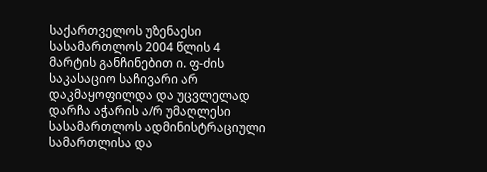საქართველოს უზენაესი სასამართლოს 2004 წლის 4 მარტის განჩინებით ი. ფ-ძის საკასაციო საჩივარი არ დაკმაყოფილდა და უცვლელად დარჩა აჭარის ა/რ უმაღლესი სასამართლოს ადმინისტრაციული სამართლისა და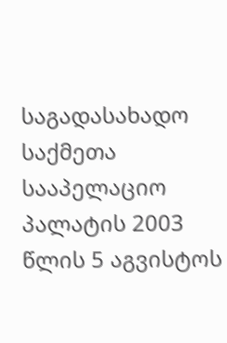საგადასახადო საქმეთა სააპელაციო პალატის 2003 წლის 5 აგვისტოს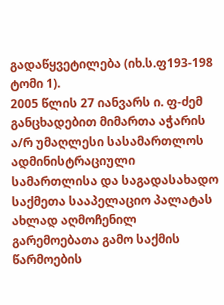გადაწყვეტილება (იხ.ს.ფ193-198 ტომი 1).
2005 წლის 27 იანვარს ი. ფ-ძემ განცხადებით მიმართა აჭარის ა/რ უმაღლესი სასამართლოს ადმინისტრაციული სამართლისა და საგადასახადო საქმეთა სააპელაციო პალატას ახლად აღმოჩენილ გარემოებათა გამო საქმის წარმოების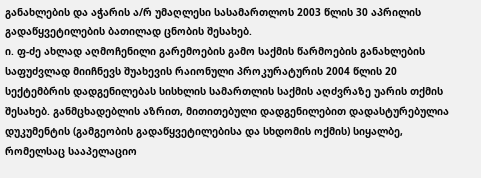განახლების და აჭარის ა/რ უმაღლესი სასამართლოს 2003 წლის 30 აპრილის გადაწყვეტილების ბათილად ცნობის შესახებ.
ი. ფ-ძე ახლად აღმოჩენილი გარემოების გამო საქმის წარმოების განახლების საფუძვლად მიიჩნევს შუახევის რაიონული პროკურატურის 2004 წლის 20 სექტემბრის დადგენილებას სისხლის სამართლის საქმის აღძვრაზე უარის თქმის შესახებ. განმცხადებლის აზრით, მითითებული დადგენილებით დადასტურებულია დუკუმენტის (გამგეობის გადაწყვეტილებისა და სხდომის ოქმის) სიყალბე, რომელსაც სააპელაციო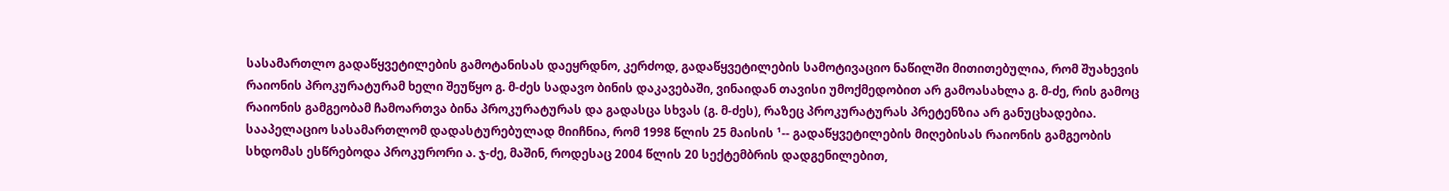სასამართლო გადაწყვეტილების გამოტანისას დაეყრდნო, კერძოდ, გადაწყვეტილების სამოტივაციო ნაწილში მითითებულია, რომ შუახევის რაიონის პროკურატურამ ხელი შეუწყო გ. მ-ძეს სადავო ბინის დაკავებაში, ვინაიდან თავისი უმოქმედობით არ გამოასახლა გ. მ-ძე, რის გამოც რაიონის გამგეობამ ჩამოართვა ბინა პროკურატურას და გადასცა სხვას (გ. მ-ძეს), რაზეც პროკურატურას პრეტენზია არ განუცხადებია. სააპელაციო სასამართლომ დადასტურებულად მიიჩნია, რომ 1998 წლის 25 მაისის ¹-- გადაწყვეტილების მიღებისას რაიონის გამგეობის სხდომას ესწრებოდა პროკურორი ა. ჯ-ძე, მაშინ, როდესაც 2004 წლის 20 სექტემბრის დადგენილებით,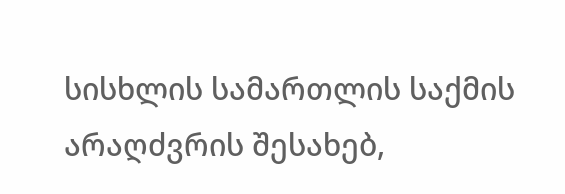სისხლის სამართლის საქმის არაღძვრის შესახებ,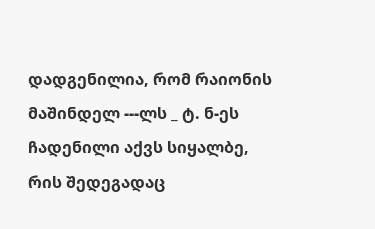დადგენილია, რომ რაიონის მაშინდელ ---ლს _ ტ. ნ-ეს ჩადენილი აქვს სიყალბე, რის შედეგადაც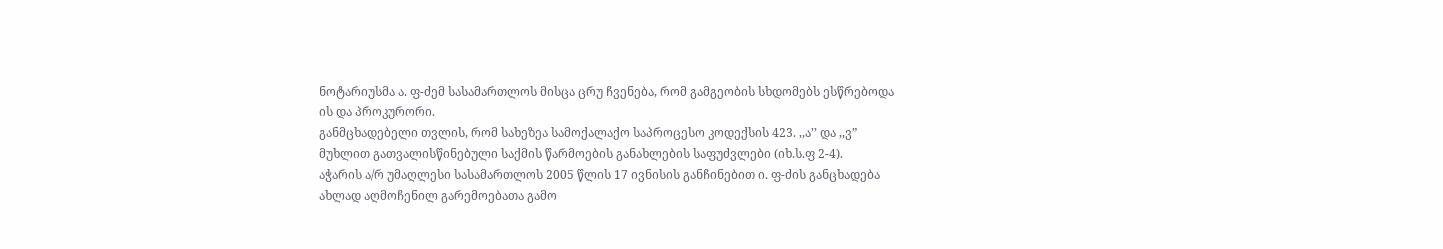ნოტარიუსმა ა. ფ-ძემ სასამართლოს მისცა ცრუ ჩვენება, რომ გამგეობის სხდომებს ესწრებოდა ის და პროკურორი.
განმცხადებელი თვლის, რომ სახეზეა სამოქალაქო საპროცესო კოდექსის 423. ,,ა’’ და ,,ვ” მუხლით გათვალისწინებული საქმის წარმოების განახლების საფუძვლები (იხ.ს.ფ 2-4).
აჭარის ა/რ უმაღლესი სასამართლოს 2005 წლის 17 ივნისის განჩინებით ი. ფ-ძის განცხადება ახლად აღმოჩენილ გარემოებათა გამო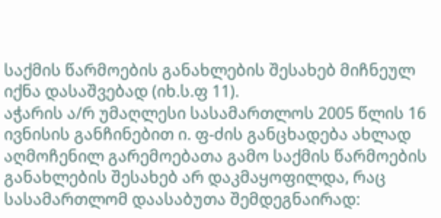საქმის წარმოების განახლების შესახებ მიჩნეულ იქნა დასაშვებად (იხ.ს.ფ 11).
აჭარის ა/რ უმაღლესი სასამართლოს 2005 წლის 16 ივნისის განჩინებით ი. ფ-ძის განცხადება ახლად აღმოჩენილ გარემოებათა გამო საქმის წარმოების განახლების შესახებ არ დაკმაყოფილდა, რაც სასამართლომ დაასაბუთა შემდეგნაირად: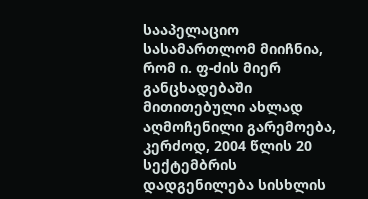სააპელაციო სასამართლომ მიიჩნია, რომ ი. ფ-ძის მიერ განცხადებაში მითითებული ახლად აღმოჩენილი გარემოება, კერძოდ, 2004 წლის 20 სექტემბრის დადგენილება სისხლის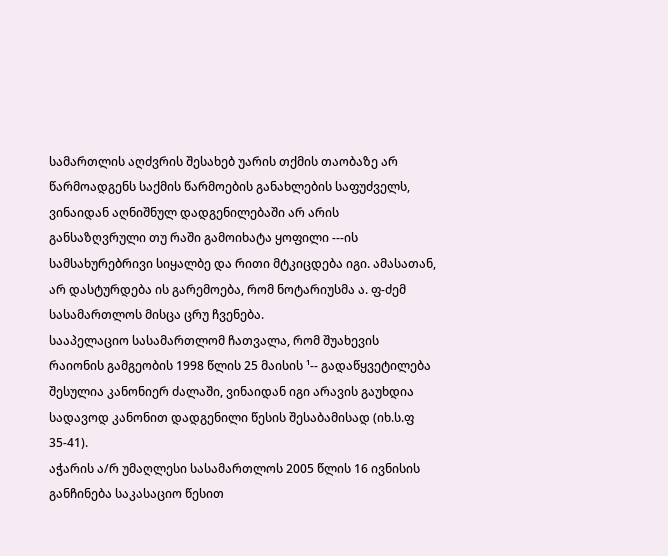სამართლის აღძვრის შესახებ უარის თქმის თაობაზე არ წარმოადგენს საქმის წარმოების განახლების საფუძველს, ვინაიდან აღნიშნულ დადგენილებაში არ არის განსაზღვრული თუ რაში გამოიხატა ყოფილი ---ის სამსახურებრივი სიყალბე და რითი მტკიცდება იგი. ამასათან, არ დასტურდება ის გარემოება, რომ ნოტარიუსმა ა. ფ-ძემ სასამართლოს მისცა ცრუ ჩვენება.
სააპელაციო სასამართლომ ჩათვალა, რომ შუახევის რაიონის გამგეობის 1998 წლის 25 მაისის ¹-- გადაწყვეტილება შესულია კანონიერ ძალაში, ვინაიდან იგი არავის გაუხდია სადავოდ კანონით დადგენილი წესის შესაბამისად (იხ.ს.ფ 35-41).
აჭარის ა/რ უმაღლესი სასამართლოს 2005 წლის 16 ივნისის განჩინება საკასაციო წესით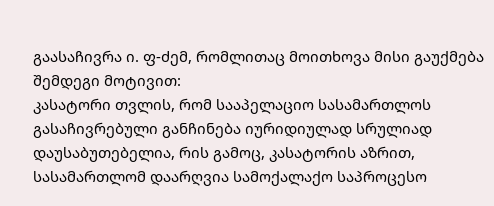გაასაჩივრა ი. ფ-ძემ, რომლითაც მოითხოვა მისი გაუქმება შემდეგი მოტივით:
კასატორი თვლის, რომ სააპელაციო სასამართლოს გასაჩივრებული განჩინება იურიდიულად სრულიად დაუსაბუთებელია, რის გამოც, კასატორის აზრით, სასამართლომ დაარღვია სამოქალაქო საპროცესო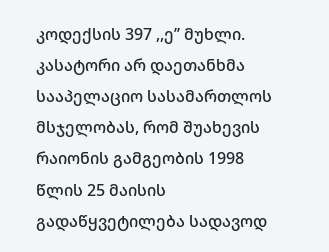კოდექსის 397 ,,ე’’ მუხლი.
კასატორი არ დაეთანხმა სააპელაციო სასამართლოს მსჯელობას, რომ შუახევის რაიონის გამგეობის 1998 წლის 25 მაისის გადაწყვეტილება სადავოდ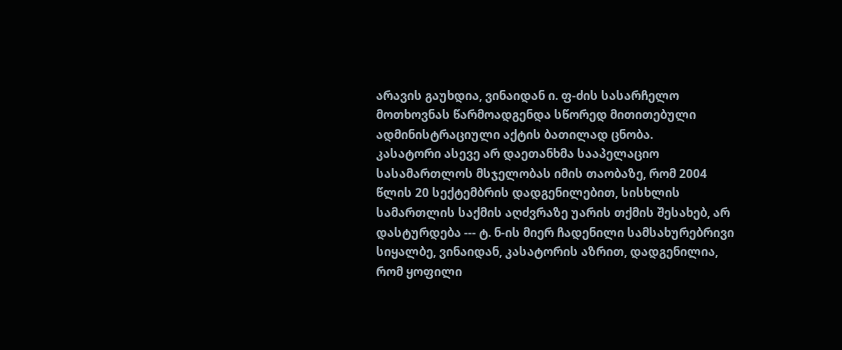არავის გაუხდია, ვინაიდან ი. ფ-ძის სასარჩელო მოთხოვნას წარმოადგენდა სწორედ მითითებული ადმინისტრაციული აქტის ბათილად ცნობა.
კასატორი ასევე არ დაეთანხმა სააპელაციო სასამართლოს მსჯელობას იმის თაობაზე, რომ 2004 წლის 20 სექტემბრის დადგენილებით, სისხლის სამართლის საქმის აღძვრაზე უარის თქმის შესახებ, არ დასტურდება --- ტ. ნ-ის მიერ ჩადენილი სამსახურებრივი სიყალბე, ვინაიდან, კასატორის აზრით, დადგენილია, რომ ყოფილი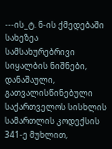---ის_ტ. ნ-ის ქმედებაში სახეზეა სამსახურებრივი სიყალბის ნიშნები, დანაშაული, გათვალისწინებული საქართველოს სისხლის სამართლის კოდექსის 341-ე მუხლით,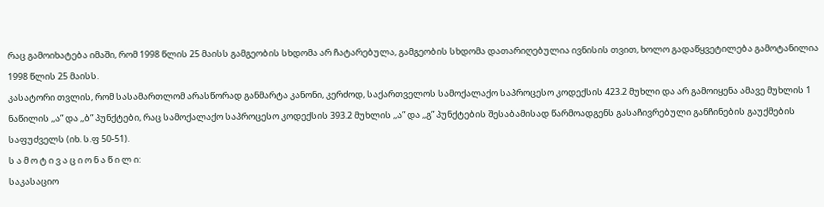რაც გამოიხატება იმაში, რომ 1998 წლის 25 მაისს გამგეობის სხდომა არ ჩატარებულა, გამგეობის სხდომა დათარიღებულია ივნისის თვით, ხოლო გადაწყვეტილება გამოტანილია 1998 წლის 25 მაისს.
კასატორი თვლის, რომ სასამართლომ არასწორად განმარტა კანონი, კერძოდ, საქართველოს სამოქალაქო საპროცესო კოდექსის 423.2 მუხლი და არ გამოიყენა ამავე მუხლის 1 ნაწილის ,,ა” და ,,ბ” პუნქტები, რაც სამოქალაქო საპროცესო კოდექსის 393.2 მუხლის ,,ა” და ,,გ” პუნქტების შესაბამისად წარმოადგენს გასაჩივრებული განჩინების გაუქმების საფუძველს (იხ. ს.ფ 50-51).
ს ა მ ო ტ ი ვ ა ც ი ო ნ ა წ ი ლ ი:
საკასაციო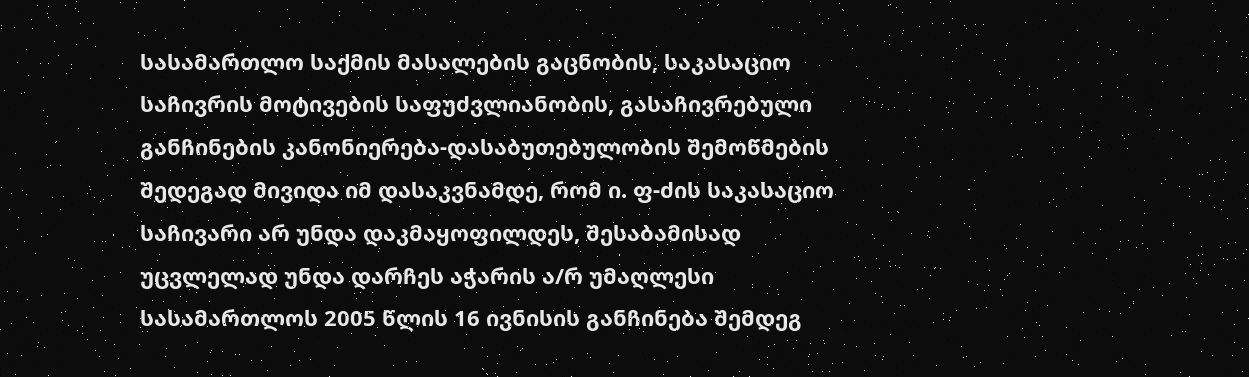სასამართლო საქმის მასალების გაცნობის, საკასაციო საჩივრის მოტივების საფუძვლიანობის, გასაჩივრებული განჩინების კანონიერება-დასაბუთებულობის შემოწმების შედეგად მივიდა იმ დასაკვნამდე, რომ ი. ფ-ძის საკასაციო საჩივარი არ უნდა დაკმაყოფილდეს, შესაბამისად უცვლელად უნდა დარჩეს აჭარის ა/რ უმაღლესი სასამართლოს 2005 წლის 16 ივნისის განჩინება შემდეგ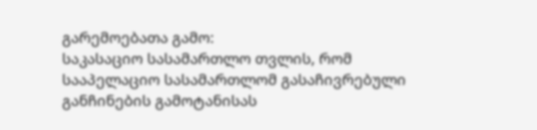გარემოებათა გამო:
საკასაციო სასამართლო თვლის, რომ სააპელაციო სასამართლომ გასაჩივრებული განჩინების გამოტანისას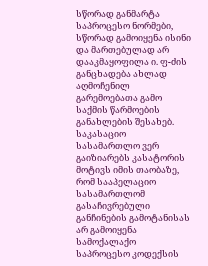სწორად განმარტა საპროცესო ნორმები, სწორად გამოიყენა ისინი და მართებულად არ დააკმაყოფილა ი. ფ-ძის განცხადება ახლად აღმოჩენილ გარემოებათა გამო საქმის წარმოების განახლების შესახებ.
საკასაციო სასამართლო ვერ გაიზიარებს კასატორის მოტივს იმის თაობაზე, რომ სააპელაციო სასამართლომ გასაჩივრებული განჩინების გამოტანისას არ გამოიყენა სამოქალაქო საპროცესო კოდექსის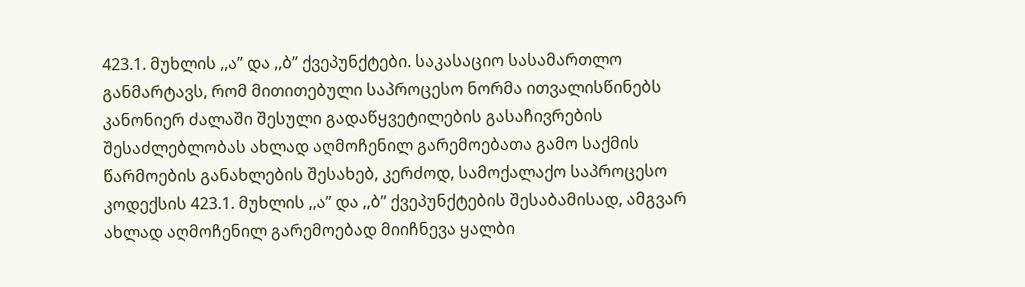423.1. მუხლის ,,ა” და ,,ბ” ქვეპუნქტები. საკასაციო სასამართლო განმარტავს, რომ მითითებული საპროცესო ნორმა ითვალისწინებს კანონიერ ძალაში შესული გადაწყვეტილების გასაჩივრების შესაძლებლობას ახლად აღმოჩენილ გარემოებათა გამო საქმის წარმოების განახლების შესახებ, კერძოდ, სამოქალაქო საპროცესო კოდექსის 423.1. მუხლის ,,ა” და ,,ბ” ქვეპუნქტების შესაბამისად, ამგვარ ახლად აღმოჩენილ გარემოებად მიიჩნევა ყალბი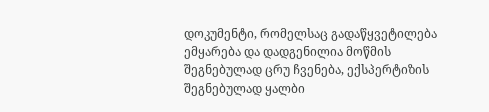დოკუმენტი, რომელსაც გადაწყვეტილება ემყარება და დადგენილია მოწმის შეგნებულად ცრუ ჩვენება, ექსპერტიზის შეგნებულად ყალბი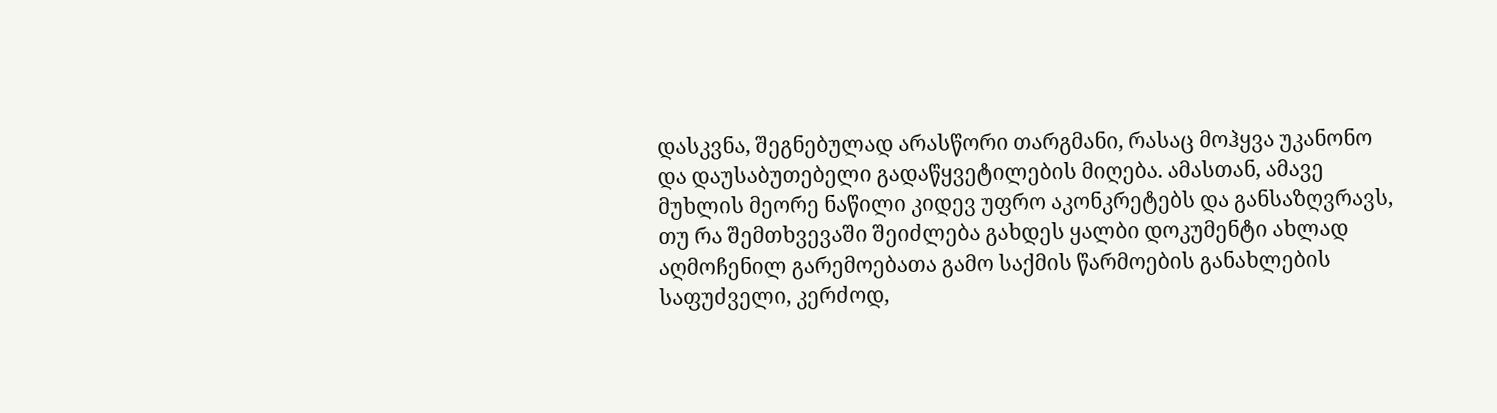დასკვნა, შეგნებულად არასწორი თარგმანი, რასაც მოჰყვა უკანონო და დაუსაბუთებელი გადაწყვეტილების მიღება. ამასთან, ამავე მუხლის მეორე ნაწილი კიდევ უფრო აკონკრეტებს და განსაზღვრავს, თუ რა შემთხვევაში შეიძლება გახდეს ყალბი დოკუმენტი ახლად აღმოჩენილ გარემოებათა გამო საქმის წარმოების განახლების საფუძველი, კერძოდ,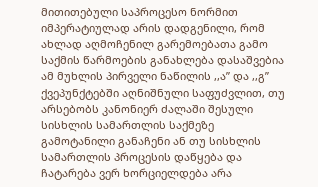მითითებული საპროცესო ნორმით იმპერატიულად არის დადგენილი, რომ ახლად აღმოჩენილ გარემოებათა გამო საქმის წარმოების განახლება დასაშვებია ამ მუხლის პირველი ნაწილის ,,ა” და ,,გ” ქვეპუნქტებში აღნიშნული საფუძვლით, თუ არსებობს კანონიერ ძალაში შესული სისხლის სამართლის საქმეზე გამოტანილი განაჩენი ან თუ სისხლის სამართლის პროცესის დაწყება და ჩატარება ვერ ხორციელდება არა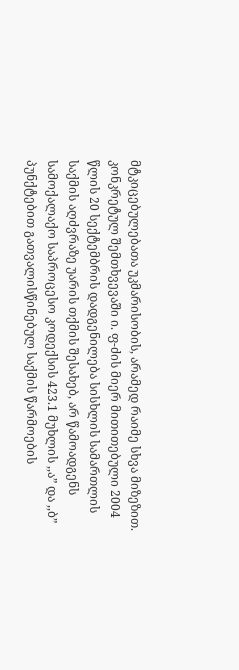მტკიცებულებათა უკმარისობის, არამედ რაიმე სხვა მიზეზით. კონკრეტულ შემთხვევაში ი. ფ-ძის მიერ მითითებული 2004 წლის 20 სექტემბრის დადგენილება სისხლის სამართლის საქმის აღძვრაზე უარის თქმის შესახებ, არ წამოადგენს სამოქალაქო საპროცესო კოდექსის 423.1 მუხლის ,,ა” და ,,ბ” პუნქტებით გათვალისწინებულ საქმის წარმოების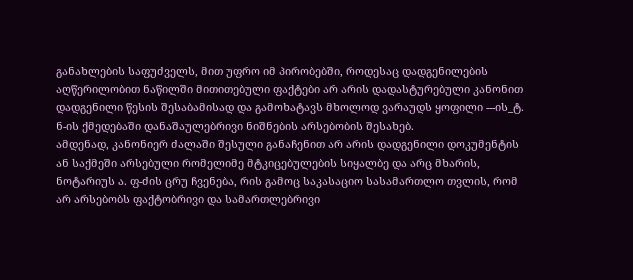განახლების საფუძველს, მით უფრო იმ პირობებში, როდესაც დადგენილების აღწერილობით ნაწილში მითითებული ფაქტები არ არის დადასტურებული კანონით დადგენილი წესის შესაბამისად და გამოხატავს მხოლოდ ვარაუდს ყოფილი ---ის_ტ. ნ-ის ქმედებაში დანაშაულებრივი ნიშნების არსებობის შესახებ.
ამდენად, კანონიერ ძალაში შესული განაჩენით არ არის დადგენილი დოკუმენტის ან საქმეში არსებული რომელიმე მტკიცებულების სიყალბე და არც მხარის, ნოტარიუს ა. ფ-ძის ცრუ ჩვენება, რის გამოც საკასაციო სასამართლო თვლის, რომ არ არსებობს ფაქტობრივი და სამართლებრივი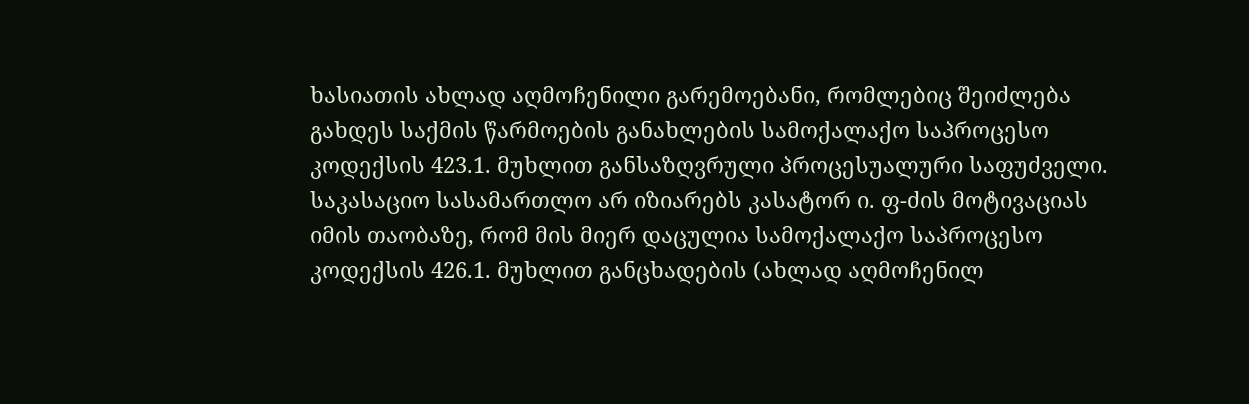ხასიათის ახლად აღმოჩენილი გარემოებანი, რომლებიც შეიძლება გახდეს საქმის წარმოების განახლების სამოქალაქო საპროცესო კოდექსის 423.1. მუხლით განსაზღვრული პროცესუალური საფუძველი.
საკასაციო სასამართლო არ იზიარებს კასატორ ი. ფ-ძის მოტივაციას იმის თაობაზე, რომ მის მიერ დაცულია სამოქალაქო საპროცესო კოდექსის 426.1. მუხლით განცხადების (ახლად აღმოჩენილ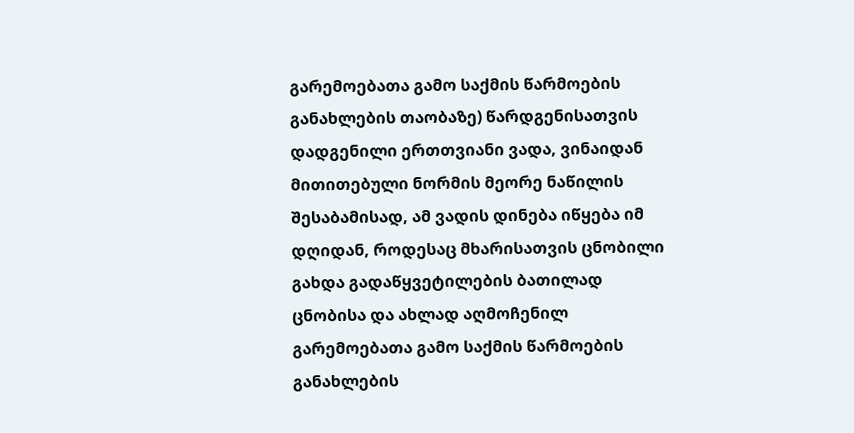გარემოებათა გამო საქმის წარმოების განახლების თაობაზე) წარდგენისათვის დადგენილი ერთთვიანი ვადა, ვინაიდან მითითებული ნორმის მეორე ნაწილის შესაბამისად, ამ ვადის დინება იწყება იმ დღიდან, როდესაც მხარისათვის ცნობილი გახდა გადაწყვეტილების ბათილად ცნობისა და ახლად აღმოჩენილ გარემოებათა გამო საქმის წარმოების განახლების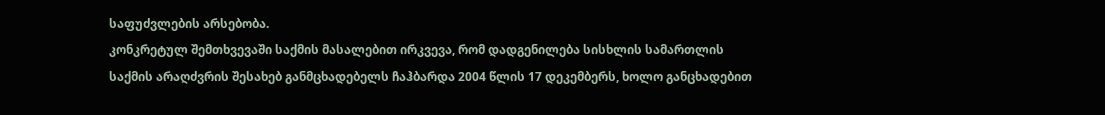საფუძვლების არსებობა.
კონკრეტულ შემთხვევაში საქმის მასალებით ირკვევა, რომ დადგენილება სისხლის სამართლის საქმის არაღძვრის შესახებ განმცხადებელს ჩაჰბარდა 2004 წლის 17 დეკემბერს, ხოლო განცხადებით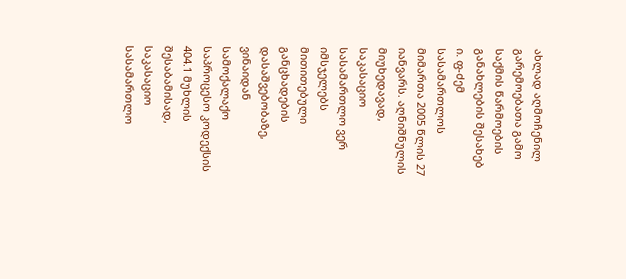ახლად აღმოჩენილ გარემოებათა გამო საქმის წარმოების განახლების შესახებ ი. ფ-ძემ სასამართლოს მიმართა 2005 წლის 27 იანვარს. აღნიშნულის მიუხედავად, საკასაციო სასამართლო ვერ იმსჯელებს მითითებული განცხადების დასაშვებობაზე, ვინაიდან სამოქალაქო საპროცესო კოდექსის 404.1 მუხლის შესაბამისად, საკასაციო სასამართლო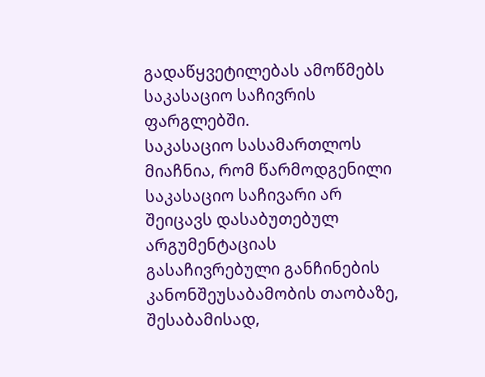გადაწყვეტილებას ამოწმებს საკასაციო საჩივრის ფარგლებში.
საკასაციო სასამართლოს მიაჩნია, რომ წარმოდგენილი საკასაციო საჩივარი არ შეიცავს დასაბუთებულ არგუმენტაციას გასაჩივრებული განჩინების კანონშეუსაბამობის თაობაზე, შესაბამისად,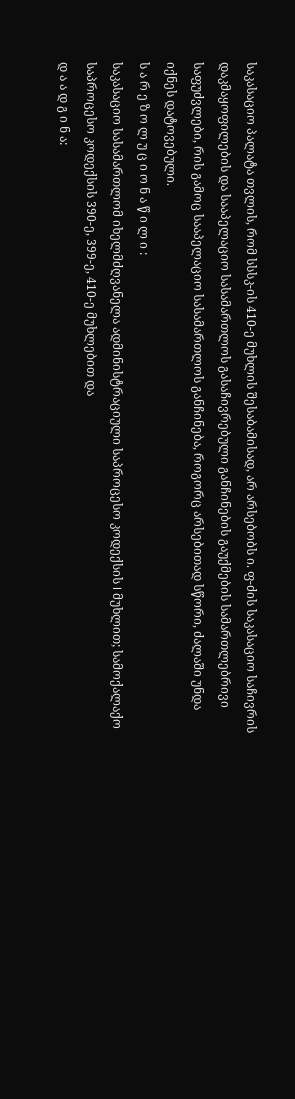საკასაციო პალატა თვლის, რომ სსსკ-ის 410-ე მუხლის შესაბამისად, არ არსებობს ი. ფ-ძის საკასაციო საჩივრის დაკმაყოფილების და სააპელაციო სასამართლოს გასაჩივრებული განჩინების გაუქმების სამართლებრივი საფუძვლები, რის გამოც სააპელაციო სასამართლოს განჩინება, როგორც არსებითად სწორი, ძალაში უნდა იქნეს დატოვებული.
ს ა რ ე ზ ო ლ უ ც ი ო ნ ა წ ი ლ ი :
საკასაციო სასამართლომ იხელმძღვანელა ადმინისტრაციული საპროცესო კოდექსის I მუხლით; სამოქალაქო საპროცესო კოდექსის 390-ე, 399-ე, 410-ე მუხლებით და
დ ა ა დ გ ი ნ ა: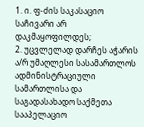1. ი. ფ-ძის საკასაციო საჩივარი არ დაკმაყოფილდეს;
2. უცვლელად დარჩეს აჭარის ა/რ უმაღლესი სასამართლოს ადმინისტრაციული სამართლისა და საგადასახადო საქმეთა სააპელაციო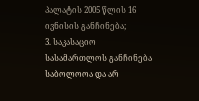პალატის 2005 წლის 16 ივნისის განჩინება;
3. საკასაციო სასამართლოს განჩინება საბოლოოა და არ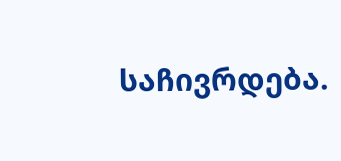საჩივრდება.